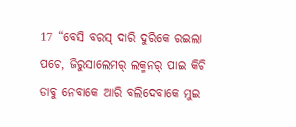17 “ବେସି ବରସ୍ ଦାରି ଦୁରିକେ ରଇଲା ପଚେ, ଜିରୁସାଲେମର୍ ଲକ୍ମନର୍ ପାଇ କିଚି ଡାବୁ ନେବାକେ ଆରି ବଲିଦେବାକେ ମୁଇ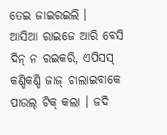ତେଇ ଜାଇରଇଲି ।
ଆସିଆ ରାଇଜେ ଆରି ବେସି ଦିନ୍ ନ ରଇକରି, ଏପିସସ୍ କଣ୍ଡିକଣ୍ଡି ଜାଜ୍ ଚାଲାଇବାକେ ପାଉଲ୍ ଟିକ୍ କଲା । ଜଦି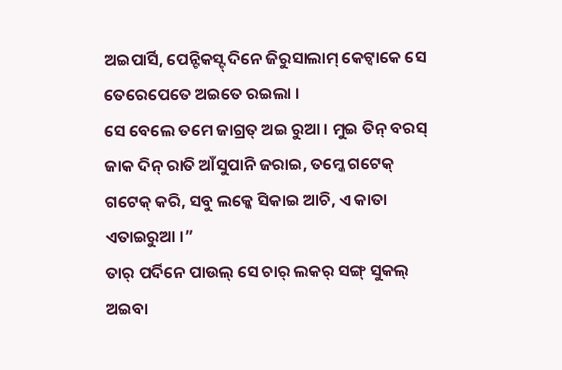ଅଇପାର୍ସି, ପେନ୍ଟିକସ୍ଟ୍ ଦିନେ ଜିରୁସାଲାମ୍ କେଟ୍ବାକେ ସେ ତେରେପେତେ ଅଇତେ ରଇଲା ।
ସେ ବେଲେ ତମେ ଜାଗ୍ରତ୍ ଅଇ ରୁଆ । ମୁଇ ତିନ୍ ବରସ୍ ଜାକ ଦିନ୍ ରାତି ଆଁସୁପାନି ଜରାଇ, ତମ୍କେ ଗଟେକ୍ ଗଟେକ୍ କରି, ସବୁ ଲକ୍କେ ସିକାଇ ଆଚି, ଏ କାତା ଏତାଇରୁଆ ।”
ତାର୍ ପର୍ଦିନେ ପାଉଲ୍ ସେ ଚାର୍ ଲକର୍ ସଙ୍ଗ୍ ସୁକଲ୍ ଅଇବା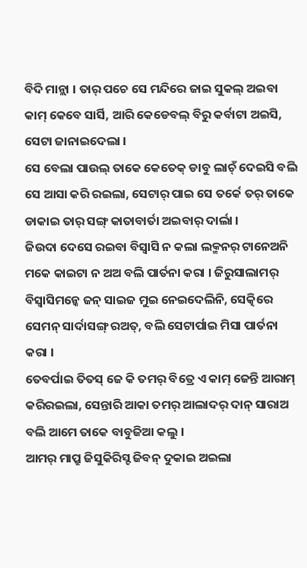ବିଦି ମାନ୍ଲା । ତାର୍ ପଚେ ସେ ମନ୍ଦିରେ ଜାଇ ସୁକଲ୍ ଅଇବା କାମ୍ କେବେ ସାର୍ସି, ଆରି କେଡେବଲ୍ ବିରୁ କର୍ବାଟା ଅଇସି, ସେଟା ଜାନାଇଦେଲା ।
ସେ ବେଲା ପାଉଲ୍ ତାକେ କେତେକ୍ ଡାବୁ ଲାଚ୍ଁ ଦେଇସି ବଲି ସେ ଆସା କରି ରଇଲା, ସେଟାର୍ ପାଇ ସେ ତର୍କେ ତର୍ ତାକେ ଡାକାଇ ତାର୍ ସଙ୍ଗ୍ କାତାବାର୍ତା ଅଇବାର୍ ଦାର୍ଲା ।
ଜିଉଦା ଦେସେ ରଇବା ବିସ୍ବାସି ନ କଲା ଲକ୍ମନର୍ ଟାନେଅନି ମକେ କାଇଟା ନ ଅଅ ବଲି ପାର୍ତନା କରା । ଜିରୁସାଲାମର୍ ବିସ୍ବାସିମନ୍କେ ଜନ୍ ସାଇଜ ମୁଇ ନେଇଦେଲିନି, ସେତ୍କିରେ ସେମନ୍ ସାର୍ଦାସଙ୍ଗ୍ ରଅତ୍, ବଲି ସେଟାର୍ପାଇ ମିସା ପାର୍ତନା କରା ।
ତେବର୍ପାଇ ତିତସ୍ ଜେ କି ତମର୍ ବିତ୍ରେ ଏ କାମ୍ ଜେନ୍ତି ଆରାମ୍ କରିରଇଲା, ସେନ୍ତାରି ଆକା ତମର୍ ଆଲାଦର୍ ଦାନ୍ ସାରାଅ ବଲି ଆମେ ତାକେ ବାବୁଜିଆ କଲୁ ।
ଆମର୍ ମାପ୍ରୁ ଜିସୁକିରିସ୍ଟ ଜିବନ୍ ଦୁକାଇ ଅଇଲା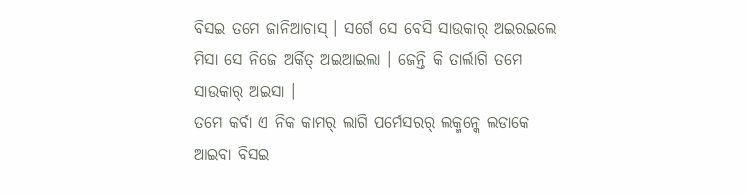ବିସଇ ତମେ ଜାନିଆଚାସ୍ । ସର୍ଗେ ସେ ବେସି ସାଉକାର୍ ଅଇରଇଲେ ମିସା ସେ ନିଜେ ଅର୍କିତ୍ ଅଇଆଇଲା । ଜେନ୍ତି କି ତାର୍ଲାଗି ତମେ ସାଉକାର୍ ଅଇସା ।
ତମେ କର୍ବା ଏ ନିକ କାମର୍ ଲାଗି ପର୍ମେସରର୍ ଲକ୍ମନ୍କେ ଲଡାକେ ଆଇବା ବିସଇ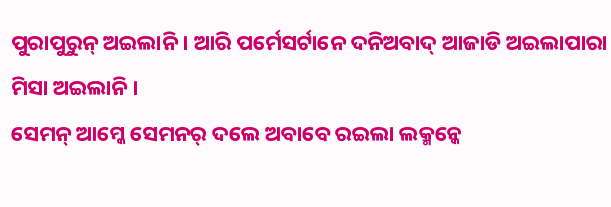ପୁରାପୁରୁନ୍ ଅଇଲାନି । ଆରି ପର୍ମେସର୍ଟାନେ ଦନିଅବାଦ୍ ଆଜାଡି ଅଇଲାପାରା ମିସା ଅଇଲାନି ।
ସେମନ୍ ଆମ୍କେ ସେମନର୍ ଦଲେ ଅବାବେ ରଇଲା ଲକ୍ମନ୍କେ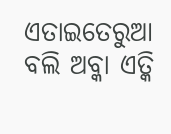ଏତାଇତେରୁଆ ବଲି ଅବ୍କା ଏତ୍କି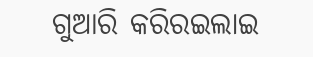ଗୁଆରି କରିରଇଲାଇ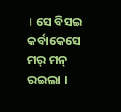। ସେ ବିସଇ କର୍ବାକେସେ ମର୍ ମନ୍ ରଇଲା ।